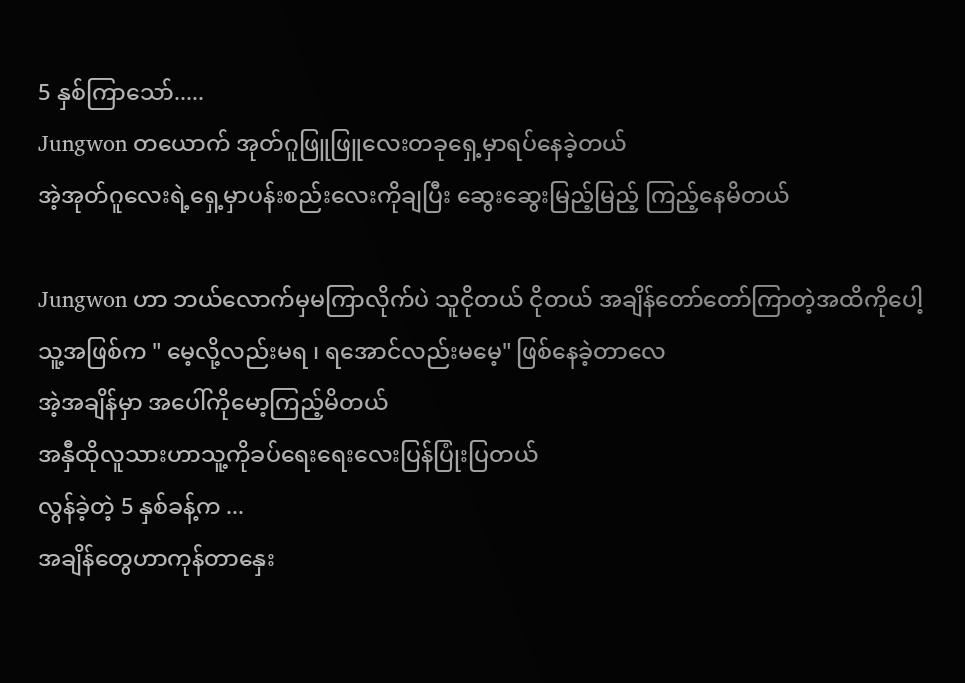5 နှစ်ကြာသော်.....
Jungwon တယောက် အုတ်ဂူဖြူဖြူလေးတခုရှေ့မှာရပ်နေခဲ့တယ်
အဲ့အုတ်ဂူလေးရဲ့ရှေ့မှာပန်းစည်းလေးကိုချပြီး ဆွေးဆွေးမြည့်မြည့် ကြည့်နေမိတယ်

Jungwon ဟာ ဘယ်လောက်မှမကြာလိုက်ပဲ သူငိုတယ် ငိုတယ် အချိန်တော်တော်ကြာတဲ့အထိကိုပေါ့
သူ့အဖြစ်က " မေ့လို့လည်းမရ ၊ ရအောင်လည်းမမေ့" ဖြစ်နေခဲ့တာလေ
အဲ့အချိန်မှာ အပေါ်ကိုမော့ကြည့်မိတယ်
အနှီထိုလူသားဟာသူ့ကိုခပ်ရေးရေးလေးပြန်ပြုံးပြတယ်
လွန်ခဲ့တဲ့ 5 နှစ်ခန့်က ...
အချိန်တွေဟာကုန်တာနှေး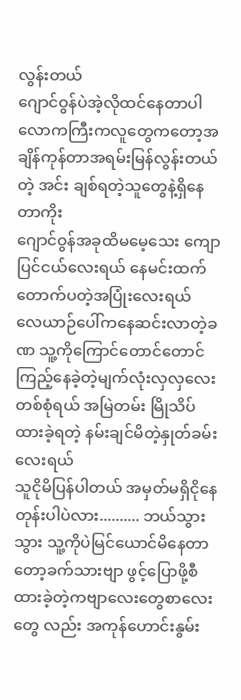လွန်းတယ်
ဂျောင်ဝွန်ပဲအဲ့လိုထင်နေတာပါ လောကကြီးကလူတွေကတော့အချိန်ကုန်တာအရမ်းမြန်လွန်းတယ်တဲ့ အင်း ချစ်ရတဲ့သူတွေနဲ့ရှိနေတာကိုး
ဂျောင်ဝွန်အခုထိမမေ့သေး ကျောပြင်ငယ်လေးရယ် နေမင်းထက်တောက်ပတဲ့အပြုံးလေးရယ် လေယာဉ်ပေါ်ကနေဆင်းလာတဲ့ခဏ သူ့ကိုကြောင်တောင်တောင်ကြည့်နေခဲ့တဲ့မျက်လုံးလှလှလေးတစ်စုံရယ် အမြဲတမ်း မြိုသိပ်ထားခဲ့ရတဲ့ နမ်းချင်မိတဲ့နှုတ်ခမ်းလေးရယ်
သူငိုမိပြန်ပါတယ် အမှတ်မရှိငိုနေတုန်းပါပဲလား.......... ဘယ်သွားသွား သူ့ကိုပဲမြင်ယောင်မိနေတာတော့ခက်သားဗျာ ဖွင့်ပြောဖို့စီထားခဲ့တဲ့ကဗျာလေးတွေစာလေးတွေ လည်း အကုန်ဟောင်းနွမ်း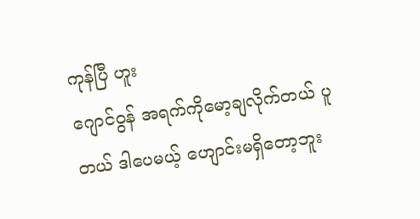ကုန်ပြီ ဟူး
ဂျောင်ဝွန် အရက်ကိုမော့ချလိုက်တယ် ပူတယ် ဒါပေမယ့် ဟျောင်းမရှိတော့ဘူး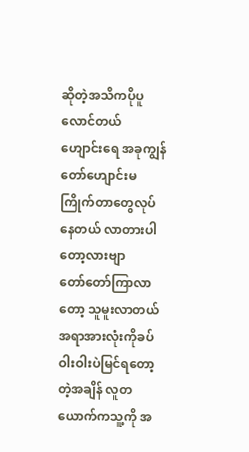ဆိုတဲ့အသိကပိုပူလောင်တယ်
ဟျောင်းရေ အခုကျွန်တော်ဟျောင်းမကြိုက်တာတွေလုပ်နေတယ် လာတားပါတော့လားဗျာ
တော်တော်ကြာလာတော့ သူမူးလာတယ်
အရာအားလုံးကိုခပ်ဝါးဝါးပဲမြင်ရတော့တဲ့အချိန် လူတယောက်ကသူ့ကို အ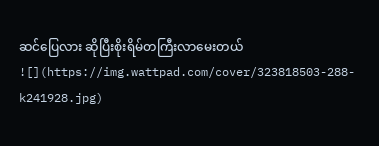ဆင်ပြေလား ဆိုပြီးစိုးရိမ်တကြီးလာမေးတယ်
![](https://img.wattpad.com/cover/323818503-288-k241928.jpg)